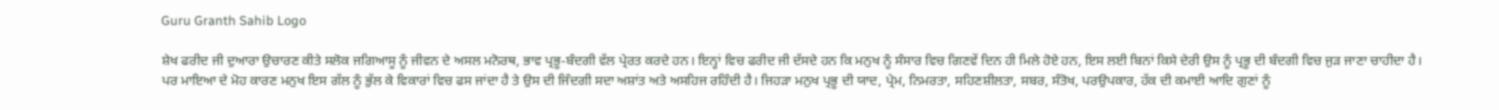Guru Granth Sahib Logo

ਸ਼ੇਖ ਫਰੀਦ ਜੀ ਦੁਆਰਾ ਉਚਾਰਣ ਕੀਤੇ ਸਲੋਕ ਜਗਿਆਸੂ ਨੂੰ ਜੀਵਨ ਦੇ ਅਸਲ ਮਨੋਰਥ, ਭਾਵ ਪ੍ਰਭੂ-ਬੰਦਗੀ ਵੱਲ ਪ੍ਰੇਰਤ ਕਰਦੇ ਹਨ। ਇਨ੍ਹਾਂ ਵਿਚ ਫਰੀਦ ਜੀ ਦੱਸਦੇ ਹਨ ਕਿ ਮਨੁਖ ਨੂੰ ਸੰਸਾਰ ਵਿਚ ਗਿਣਵੇਂ ਦਿਨ ਹੀ ਮਿਲੇ ਹੋਏ ਹਨ, ਇਸ ਲਈ ਬਿਨਾਂ ਕਿਸੇ ਦੇਰੀ ਉਸ ਨੂੰ ਪ੍ਰਭੂ ਦੀ ਬੰਦਗੀ ਵਿਚ ਜੁੜ ਜਾਣਾ ਚਾਹੀਦਾ ਹੈ। ਪਰ ਮਾਇਆ ਦੇ ਮੋਹ ਕਾਰਣ ਮਨੁਖ ਇਸ ਗੱਲ ਨੂੰ ਭੁੱਲ ਕੇ ਵਿਕਾਰਾਂ ਵਿਚ ਫਸ ਜਾਂਦਾ ਹੈ ਤੇ ਉਸ ਦੀ ਜਿੰਦਗੀ ਸਦਾ ਅਸ਼ਾਂਤ ਅਤੇ ਅਸਹਿਜ ਰਹਿੰਦੀ ਹੈ। ਜਿਹੜਾ ਮਨੁਖ ਪ੍ਰਭੂ ਦੀ ਯਾਦ, ਪ੍ਰੇਮ, ਨਿਮਰਤਾ, ਸਹਿਣਸ਼ੀਲਤਾ, ਸਬਰ, ਸੰਤੋਖ, ਪਰਉਪਕਾਰ, ਹੱਕ ਦੀ ਕਮਾਈ ਆਦਿ ਗੁਣਾਂ ਨੂੰ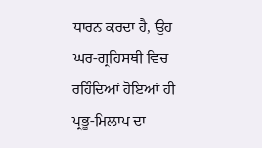ਧਾਰਨ ਕਰਦਾ ਹੈ, ਉਹ ਘਰ-ਗ੍ਰਹਿਸਥੀ ਵਿਚ ਰਹਿੰਦਿਆਂ ਹੋਇਆਂ ਹੀ ਪ੍ਰਭੂ-ਮਿਲਾਪ ਦਾ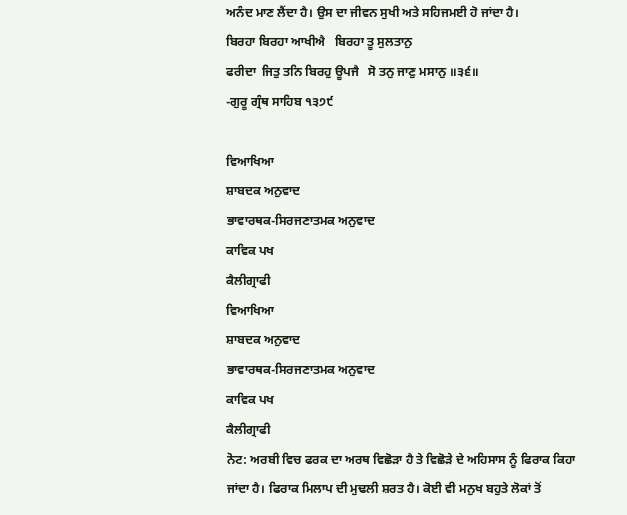ਅਨੰਦ ਮਾਣ ਲੈਂਦਾ ਹੈ। ਉਸ ਦਾ ਜੀਵਨ ਸੁਖੀ ਅਤੇ ਸਹਿਜਮਈ ਹੋ ਜਾਂਦਾ ਹੈ।
ਬਿਰਹਾ ਬਿਰਹਾ ਆਖੀਐ   ਬਿਰਹਾ ਤੂ ਸੁਲਤਾਨੁ
ਫਰੀਦਾ  ਜਿਤੁ ਤਨਿ ਬਿਰਹੁ ਊਪਜੈ   ਸੋ ਤਨੁ ਜਾਣੁ ਮਸਾਨੁ ॥੩੬॥
-ਗੁਰੂ ਗ੍ਰੰਥ ਸਾਹਿਬ ੧੩੭੯

ਵਿਆਖਿਆ
ਸ਼ਾਬਦਕ ਅਨੁਵਾਦ
ਭਾਵਾਰਥਕ-ਸਿਰਜਣਾਤਮਕ ਅਨੁਵਾਦ
ਕਾਵਿਕ ਪਖ
ਕੈਲੀਗ੍ਰਾਫੀ
ਵਿਆਖਿਆ
ਸ਼ਾਬਦਕ ਅਨੁਵਾਦ
ਭਾਵਾਰਥਕ-ਸਿਰਜਣਾਤਮਕ ਅਨੁਵਾਦ
ਕਾਵਿਕ ਪਖ
ਕੈਲੀਗ੍ਰਾਫੀ
ਨੋਟ: ਅਰਬੀ ਵਿਚ ਫਰਕ ਦਾ ਅਰਥ ਵਿਛੋੜਾ ਹੈ ਤੇ ਵਿਛੋੜੇ ਦੇ ਅਹਿਸਾਸ ਨੂੰ ਫਿਰਾਕ ਕਿਹਾ ਜਾਂਦਾ ਹੈ। ਫਿਰਾਕ ਮਿਲਾਪ ਦੀ ਮੁਢਲੀ ਸ਼ਰਤ ਹੈ। ਕੋਈ ਵੀ ਮਨੁਖ ਬਹੁਤੇ ਲੋਕਾਂ ਤੋਂ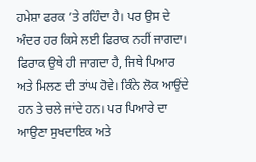ਹਮੇਸ਼ਾ ਫਰਕ ’ਤੇ ਰਹਿੰਦਾ ਹੈ। ਪਰ ਉਸ ਦੇ ਅੰਦਰ ਹਰ ਕਿਸੇ ਲਈ ਫਿਰਾਕ ਨਹੀਂ ਜਾਗਦਾ। ਫਿਰਾਕ ਉਥੇ ਹੀ ਜਾਗਦਾ ਹੈ, ਜਿਥੇ ਪਿਆਰ ਅਤੇ ਮਿਲਣ ਦੀ ਤਾਂਘ ਹੋਵੇ। ਕਿੰਨੇ ਲੋਕ ਆਉਂਦੇ ਹਨ ਤੇ ਚਲੇ ਜਾਂਦੇ ਹਨ। ਪਰ ਪਿਆਰੇ ਦਾ ਆਉਣਾ ਸੁਖਦਾਇਕ ਅਤੇ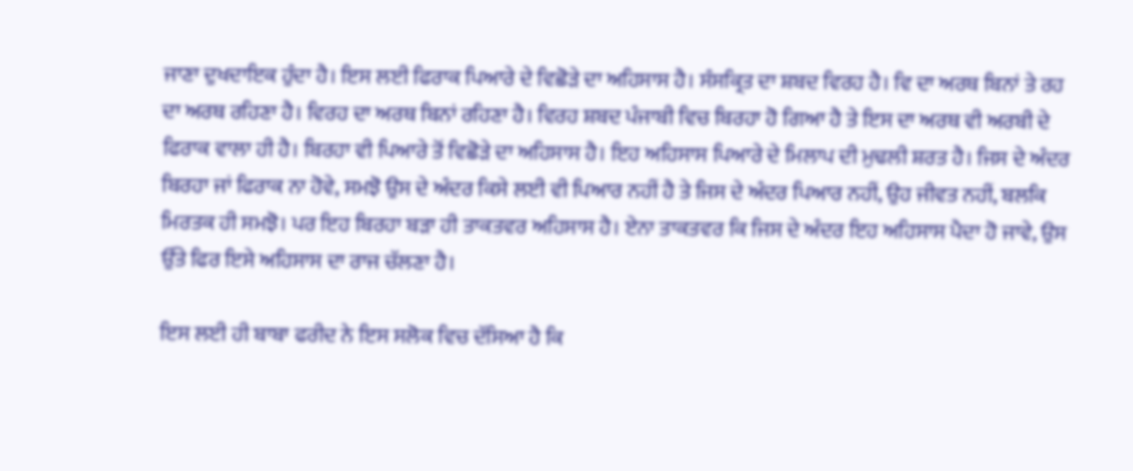ਜਾਣਾ ਦੁਖਦਾਇਕ ਹੁੰਦਾ ਹੈ। ਇਸ ਲਈ ਫਿਰਾਕ ਪਿਆਰੇ ਦੇ ਵਿਛੋੜੇ ਦਾ ਅਹਿਸਾਸ ਹੈ। ਸੰਸਕ੍ਰਿਤ ਦਾ ਸ਼ਬਦ ਵਿਰਹ ਹੈ। ਵਿ ਦਾ ਅਰਥ ਬਿਨਾਂ ਤੇ ਰਹ ਦਾ ਅਰਥ ਰਹਿਣਾ ਹੈ। ਵਿਰਹ ਦਾ ਅਰਥ ਬਿਨਾਂ ਰਹਿਣਾ ਹੈ। ਵਿਰਹ ਸ਼ਬਦ ਪੰਜਾਬੀ ਵਿਚ ਬਿਰਹਾ ਹੋ ਗਿਆ ਹੈ ਤੇ ਇਸ ਦਾ ਅਰਥ ਵੀ ਅਰਬੀ ਦੇ ਫਿਰਾਕ ਵਾਲਾ ਹੀ ਹੈ। ਬਿਰਹਾ ਵੀ ਪਿਆਰੇ ਤੋਂ ਵਿਛੋੜੇ ਦਾ ਅਹਿਸਾਸ ਹੈ। ਇਹ ਅਹਿਸਾਸ ਪਿਆਰੇ ਦੇ ਮਿਲਾਪ ਦੀ ਮੁਢਲੀ ਸ਼ਰਤ ਹੈ। ਜਿਸ ਦੇ ਅੰਦਰ ਬਿਰਹਾ ਜਾਂ ਫਿਰਾਕ ਨਾ ਹੋਵੇ, ਸਮਝੋ ਉਸ ਦੇ ਅੰਦਰ ਕਿਸੇ ਲਈ ਵੀ ਪਿਆਰ ਨਹੀਂ ਹੈ ਤੇ ਜਿਸ ਦੇ ਅੰਦਰ ਪਿਆਰ ਨਹੀਂ, ਉਹ ਜੀਵਤ ਨਹੀਂ, ਬਲਕਿ ਮਿਰਤਕ ਹੀ ਸਮਝੋ। ਪਰ ਇਹ ਬਿਰਹਾ ਬੜਾ ਹੀ ਤਾਕਤਵਰ ਅਹਿਸਾਸ ਹੈ। ਏਨਾ ਤਾਕਤਵਰ ਕਿ ਜਿਸ ਦੇ ਅੰਦਰ ਇਹ ਅਹਿਸਾਸ ਪੈਦਾ ਹੋ ਜਾਵੇ, ਉਸ ਉੱਤੇ ਫਿਰ ਇਸੇ ਅਹਿਸਾਸ ਦਾ ਰਾਜ ਚੱਲਣਾ ਹੈ।

ਇਸ ਲਈ ਹੀ ਬਾਬਾ ਫਰੀਦ ਨੇ ਇਸ ਸਲੋਕ ਵਿਚ ਦੱਸਿਆ ਹੈ ਕਿ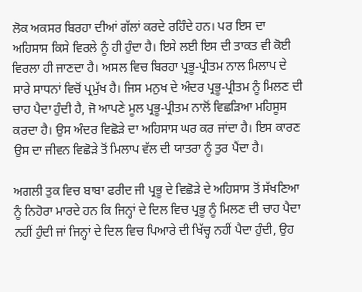ਲੋਕ ਅਕਸਰ ਬਿਰਹਾ ਦੀਆਂ ਗੱਲਾਂ ਕਰਦੇ ਰਹਿੰਦੇ ਹਨ। ਪਰ ਇਸ ਦਾ ਅਹਿਸਾਸ ਕਿਸੇ ਵਿਰਲੇ ਨੂੰ ਹੀ ਹੁੰਦਾ ਹੈ। ਇਸੇ ਲਈ ਇਸ ਦੀ ਤਾਕਤ ਵੀ ਕੋਈ ਵਿਰਲਾ ਹੀ ਜਾਣਦਾ ਹੈ। ਅਸਲ ਵਿਚ ਬਿਰਹਾ ਪ੍ਰਭੂ-ਪ੍ਰੀਤਮ ਨਾਲ ਮਿਲਾਪ ਦੇ ਸਾਰੇ ਸਾਧਨਾਂ ਵਿਚੋਂ ਪ੍ਰਮੁੱਖ ਹੈ। ਜਿਸ ਮਨੁਖ ਦੇ ਅੰਦਰ ਪ੍ਰਭੂ-ਪ੍ਰੀਤਮ ਨੂੰ ਮਿਲਣ ਦੀ ਚਾਹ ਪੈਦਾ ਹੁੰਦੀ ਹੈ, ਜੋ ਆਪਣੇ ਮੂਲ ਪ੍ਰਭੂ-ਪ੍ਰੀਤਮ ਨਾਲੋਂ ਵਿਛੜਿਆ ਮਹਿਸੂਸ ਕਰਦਾ ਹੈ। ਉਸ ਅੰਦਰ ਵਿਛੋੜੇ ਦਾ ਅਹਿਸਾਸ ਘਰ ਕਰ ਜਾਂਦਾ ਹੈ। ਇਸ ਕਾਰਣ ਉਸ ਦਾ ਜੀਵਨ ਵਿਛੋੜੇ ਤੋਂ ਮਿਲਾਪ ਵੱਲ ਦੀ ਯਾਤਰਾ ਨੂੰ ਤੁਰ ਪੈਂਦਾ ਹੈ।

ਅਗਲੀ ਤੁਕ ਵਿਚ ਬਾਬਾ ਫਰੀਦ ਜੀ ਪ੍ਰਭੂ ਦੇ ਵਿਛੋੜੇ ਦੇ ਅਹਿਸਾਸ ਤੋਂ ਸੱਖਣਿਆ ਨੂੰ ਨਿਹੋਰਾ ਮਾਰਦੇ ਹਨ ਕਿ ਜਿਨ੍ਹਾਂ ਦੇ ਦਿਲ ਵਿਚ ਪ੍ਰਭੂ ਨੂੰ ਮਿਲਣ ਦੀ ਚਾਹ ਪੈਦਾ ਨਹੀਂ ਹੁੰਦੀ ਜਾਂ ਜਿਨ੍ਹਾਂ ਦੇ ਦਿਲ ਵਿਚ ਪਿਆਰੇ ਦੀ ਖਿੱਚ੍ਹ ਨਹੀਂ ਪੈਦਾ ਹੁੰਦੀ, ਉਹ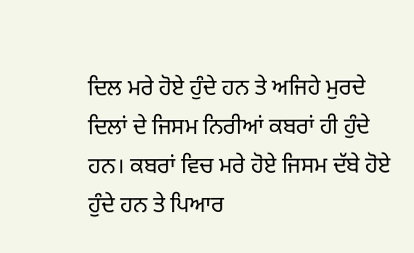ਦਿਲ ਮਰੇ ਹੋਏ ਹੁੰਦੇ ਹਨ ਤੇ ਅਜਿਹੇ ਮੁਰਦੇ ਦਿਲਾਂ ਦੇ ਜਿਸਮ ਨਿਰੀਆਂ ਕਬਰਾਂ ਹੀ ਹੁੰਦੇ ਹਨ। ਕਬਰਾਂ ਵਿਚ ਮਰੇ ਹੋਏ ਜਿਸਮ ਦੱਬੇ ਹੋਏ ਹੁੰਦੇ ਹਨ ਤੇ ਪਿਆਰ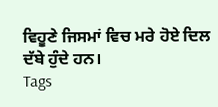ਵਿਹੂਣੇ ਜਿਸਮਾਂ ਵਿਚ ਮਰੇ ਹੋਏ ਦਿਲ ਦੱਬੇ ਹੁੰਦੇ ਹਨ।
Tags